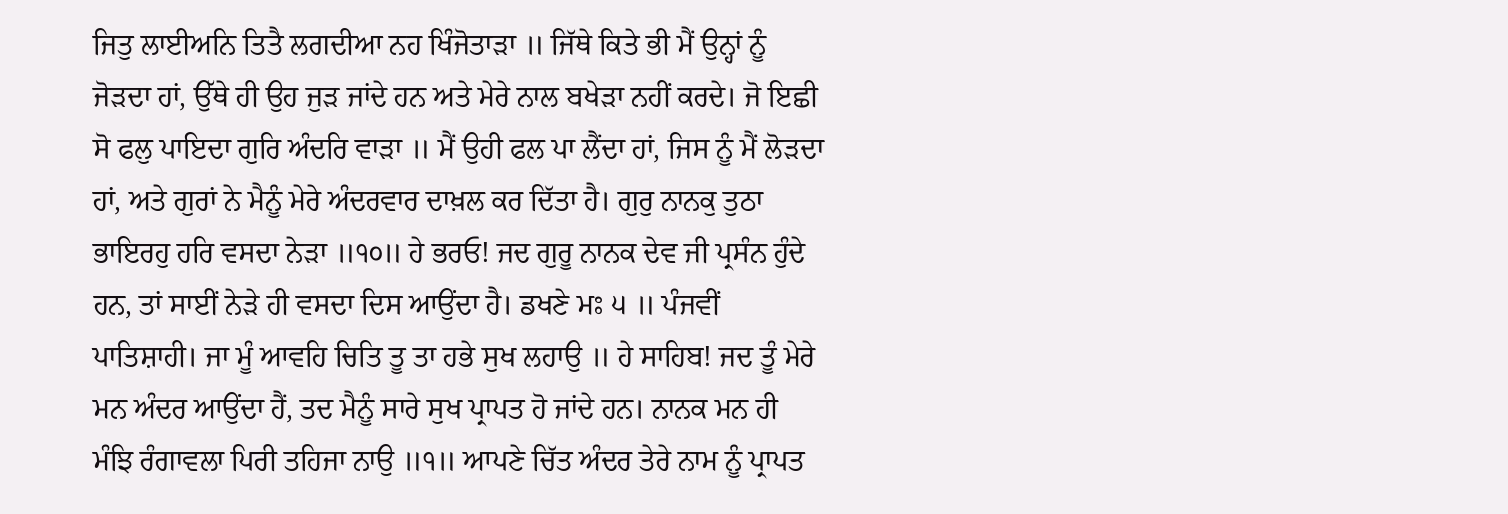ਜਿਤੁ ਲਾਈਅਨਿ ਤਿਤੈ ਲਗਦੀਆ ਨਹ ਖਿੰਜੋਤਾੜਾ ॥ ਜਿੱਥੇ ਕਿਤੇ ਭੀ ਮੈਂ ਉਨ੍ਹਾਂ ਨੂੰ ਜੋੜਦਾ ਹਾਂ, ਉੱਥੇ ਹੀ ਉਹ ਜੁੜ ਜਾਂਦੇ ਹਨ ਅਤੇ ਮੇਰੇ ਨਾਲ ਬਖੇੜਾ ਨਹੀਂ ਕਰਦੇ। ਜੋ ਇਛੀ ਸੋ ਫਲੁ ਪਾਇਦਾ ਗੁਰਿ ਅੰਦਰਿ ਵਾੜਾ ॥ ਮੈਂ ਉਹੀ ਫਲ ਪਾ ਲੈਂਦਾ ਹਾਂ, ਜਿਸ ਨੂੰ ਮੈਂ ਲੋੜਦਾ ਹਾਂ, ਅਤੇ ਗੁਰਾਂ ਨੇ ਮੈਨੂੰ ਮੇਰੇ ਅੰਦਰਵਾਰ ਦਾਖ਼ਲ ਕਰ ਦਿੱਤਾ ਹੈ। ਗੁਰੁ ਨਾਨਕੁ ਤੁਠਾ ਭਾਇਰਹੁ ਹਰਿ ਵਸਦਾ ਨੇੜਾ ॥੧੦॥ ਹੇ ਭਰਓ! ਜਦ ਗੁਰੂ ਨਾਨਕ ਦੇਵ ਜੀ ਪ੍ਰਸੰਨ ਹੁੰਦੇ ਹਨ, ਤਾਂ ਸਾਈਂ ਨੇੜੇ ਹੀ ਵਸਦਾ ਦਿਸ ਆਉਂਦਾ ਹੈ। ਡਖਣੇ ਮਃ ੫ ॥ ਪੰਜਵੀਂ ਪਾਤਿਸ਼ਾਹੀ। ਜਾ ਮੂੰ ਆਵਹਿ ਚਿਤਿ ਤੂ ਤਾ ਹਭੇ ਸੁਖ ਲਹਾਉ ॥ ਹੇ ਸਾਹਿਬ! ਜਦ ਤੂੰ ਮੇਰੇ ਮਨ ਅੰਦਰ ਆਉਂਦਾ ਹੈਂ, ਤਦ ਮੈਨੂੰ ਸਾਰੇ ਸੁਖ ਪ੍ਰਾਪਤ ਹੋ ਜਾਂਦੇ ਹਨ। ਨਾਨਕ ਮਨ ਹੀ ਮੰਝਿ ਰੰਗਾਵਲਾ ਪਿਰੀ ਤਹਿਜਾ ਨਾਉ ॥੧॥ ਆਪਣੇ ਚਿੱਤ ਅੰਦਰ ਤੇਰੇ ਨਾਮ ਨੂੰ ਪ੍ਰਾਪਤ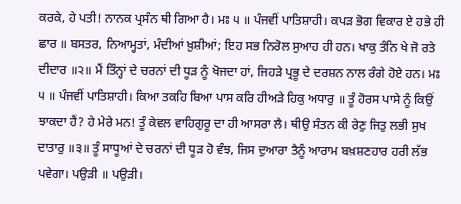ਕਰਕੇ, ਹੇ ਪਤੀ! ਨਾਨਕ ਪ੍ਰਸੰਨ ਥੀ ਗਿਆ ਹੈ। ਮਃ ੫ ॥ ਪੰਜਵੀਂ ਪਾਤਿਸ਼ਾਹੀ। ਕਪੜ ਭੋਗ ਵਿਕਾਰ ਏ ਹਭੇ ਹੀ ਛਾਰ ॥ ਬਸਤਰ, ਨਿਆਮ੍ਹਤਾਂ, ਮੰਦੀਆਂ ਖ਼ੁਸ਼ੀਆਂ; ਇਹ ਸਭ ਨਿਰੋਲ ਸੁਆਹ ਹੀ ਹਨ। ਖਾਕੁ ਤੰਨਿ ਖੇ ਜੋ ਰਤੇ ਦੀਦਾਰ ॥੨॥ ਮੈਂ ਤਿੰਨ੍ਹਾਂ ਦੇ ਚਰਨਾਂ ਦੀ ਧੂੜ ਨੂੰ ਖੋਜਦਾ ਹਾਂ, ਜਿਹੜੇ ਪ੍ਰਭੂ ਦੇ ਦਰਸ਼ਨ ਨਾਲ ਰੰਗੇ ਹੋਏ ਹਨ। ਮਃ ੫ ॥ ਪੰਜਵੀਂ ਪਾਤਿਸ਼ਾਹੀ। ਕਿਆ ਤਕਹਿ ਬਿਆ ਪਾਸ ਕਰਿ ਹੀਅੜੇ ਹਿਕੁ ਅਧਾਰੁ ॥ ਤੂੰ ਹੋਰਸ ਪਾਸੇ ਨੂੰ ਕਿਉਂ ਝਾਕਦਾ ਹੈਂ? ਹੇ ਮੇਰੇ ਮਨ! ਤੂੰ ਕੇਵਲ ਵਾਹਿਗੁਰੂ ਦਾ ਹੀ ਆਸਰਾ ਲੈ। ਥੀਉ ਸੰਤਨ ਕੀ ਰੇਣੁ ਜਿਤੁ ਲਭੀ ਸੁਖ ਦਾਤਾਰੁ ॥੩॥ ਤੂੰ ਸਾਧੂਆਂ ਦੇ ਚਰਨਾਂ ਦੀ ਧੂੜ ਹੋ ਵੰਝ, ਜਿਸ ਦੁਆਰਾ ਤੈਨੂੰ ਆਰਾਮ ਬਖ਼ਸ਼ਣਹਾਰ ਹਰੀ ਲੱਭ ਪਵੇਗਾ। ਪਉੜੀ ॥ ਪਉੜੀ।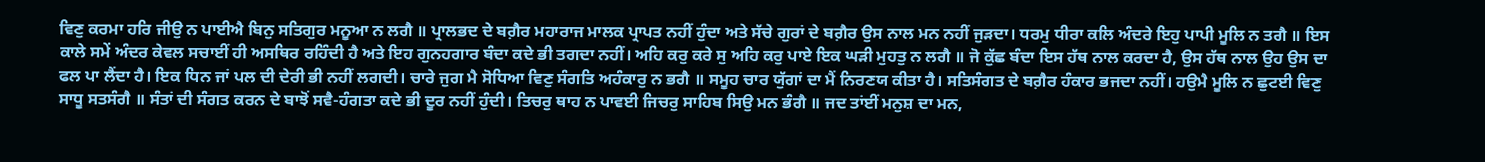ਵਿਣੁ ਕਰਮਾ ਹਰਿ ਜੀਉ ਨ ਪਾਈਐ ਬਿਨੁ ਸਤਿਗੁਰ ਮਨੂਆ ਨ ਲਗੈ ॥ ਪ੍ਰਾਲਭਦ ਦੇ ਬਗ਼ੈਰ ਮਹਾਰਾਜ ਮਾਲਕ ਪ੍ਰਾਪਤ ਨਹੀਂ ਹੁੰਦਾ ਅਤੇ ਸੱਚੇ ਗੁਰਾਂ ਦੇ ਬਗ਼ੈਰ ਉਸ ਨਾਲ ਮਨ ਨਹੀਂ ਜੁੜਦਾ। ਧਰਮੁ ਧੀਰਾ ਕਲਿ ਅੰਦਰੇ ਇਹੁ ਪਾਪੀ ਮੂਲਿ ਨ ਤਗੈ ॥ ਇਸ ਕਾਲੇ ਸਮੇਂ ਅੰਦਰ ਕੇਵਲ ਸਚਾਈਂ ਹੀ ਅਸਥਿਰ ਰਹਿੰਦੀ ਹੈ ਅਤੇ ਇਹ ਗੁਨਹਗਾਰ ਬੰਦਾ ਕਦੇ ਭੀ ਤਗਦਾ ਨਹੀਂ। ਅਹਿ ਕਰੁ ਕਰੇ ਸੁ ਅਹਿ ਕਰੁ ਪਾਏ ਇਕ ਘੜੀ ਮੁਹਤੁ ਨ ਲਗੈ ॥ ਜੋ ਕੁੱਛ ਬੰਦਾ ਇਸ ਹੱਥ ਨਾਲ ਕਰਦਾ ਹੈ, ਉਸ ਹੱਥ ਨਾਲ ਉਹ ਉਸ ਦਾ ਫਲ ਪਾ ਲੈਂਦਾ ਹੈ। ਇਕ ਧਿਨ ਜਾਂ ਪਲ ਦੀ ਦੇਰੀ ਭੀ ਨਹੀਂ ਲਗਦੀ। ਚਾਰੇ ਜੁਗ ਮੈ ਸੋਧਿਆ ਵਿਣੁ ਸੰਗਤਿ ਅਹੰਕਾਰੁ ਨ ਭਗੈ ॥ ਸਮੂਹ ਚਾਰ ਯੁੱਗਾਂ ਦਾ ਮੈਂ ਨਿਰਣਯ ਕੀਤਾ ਹੈ। ਸਤਿਸੰਗਤ ਦੇ ਬਗ਼ੈਰ ਹੰਕਾਰ ਭਜਦਾ ਨਹੀਂ। ਹਉਮੈ ਮੂਲਿ ਨ ਛੁਟਈ ਵਿਣੁ ਸਾਧੂ ਸਤਸੰਗੈ ॥ ਸੰਤਾਂ ਦੀ ਸੰਗਤ ਕਰਨ ਦੇ ਬਾਝੋਂ ਸਵੈ-ਹੰਗਤਾ ਕਦੇ ਭੀ ਦੂਰ ਨਹੀਂ ਹੁੰਦੀ। ਤਿਚਰੁ ਥਾਹ ਨ ਪਾਵਈ ਜਿਚਰੁ ਸਾਹਿਬ ਸਿਉ ਮਨ ਭੰਗੈ ॥ ਜਦ ਤਾਂਈਂ ਮਨੁਸ਼ ਦਾ ਮਨ,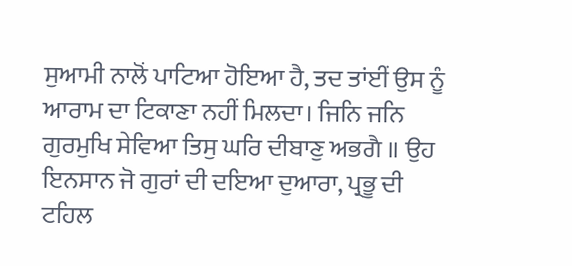ਸੁਆਮੀ ਨਾਲੋਂ ਪਾਟਿਆ ਹੋਇਆ ਹੈ, ਤਦ ਤਾਂਈਂ ਉਸ ਨੂੰ ਆਰਾਮ ਦਾ ਟਿਕਾਣਾ ਨਹੀਂ ਮਿਲਦਾ। ਜਿਨਿ ਜਨਿ ਗੁਰਮੁਖਿ ਸੇਵਿਆ ਤਿਸੁ ਘਰਿ ਦੀਬਾਣੁ ਅਭਗੈ ॥ ਉਹ ਇਨਸਾਨ ਜੋ ਗੁਰਾਂ ਦੀ ਦਇਆ ਦੁਆਰਾ, ਪ੍ਰਭੂ ਦੀ ਟਹਿਲ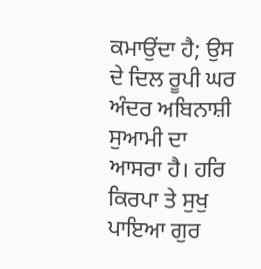ਕਮਾਉਂਦਾ ਹੈ; ਉਸ ਦੇ ਦਿਲ ਰੂਪੀ ਘਰ ਅੰਦਰ ਅਬਿਨਾਸ਼ੀ ਸੁਆਮੀ ਦਾ ਆਸਰਾ ਹੈ। ਹਰਿ ਕਿਰਪਾ ਤੇ ਸੁਖੁ ਪਾਇਆ ਗੁਰ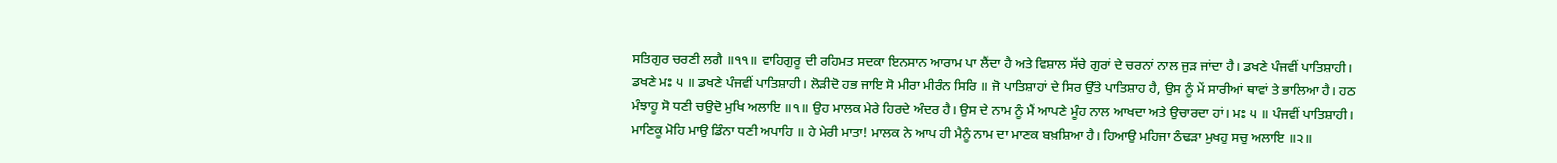ਸਤਿਗੁਰ ਚਰਣੀ ਲਗੈ ॥੧੧॥ ਵਾਹਿਗੁਰੂ ਦੀ ਰਹਿਮਤ ਸਦਕਾ ਇਨਸਾਨ ਆਰਾਮ ਪਾ ਲੈਂਦਾ ਹੈ ਅਤੇ ਵਿਸ਼ਾਲ ਸੱਚੇ ਗੁਰਾਂ ਦੇ ਚਰਨਾਂ ਨਾਲ ਜੁੜ ਜਾਂਦਾ ਹੈ। ਡਖਣੇ ਪੰਜਵੀਂ ਪਾਤਿਸ਼ਾਹੀ। ਡਖਣੇ ਮਃ ੫ ॥ ਡਖਣੇ ਪੰਜਵੀਂ ਪਾਤਿਸ਼ਾਹੀ। ਲੋੜੀਦੋ ਹਭ ਜਾਇ ਸੋ ਮੀਰਾ ਮੀਰੰਨ ਸਿਰਿ ॥ ਜੋ ਪਾਤਿਸ਼ਾਹਾਂ ਦੇ ਸਿਰ ਉੱਤੇ ਪਾਤਿਸ਼ਾਹ ਹੈ, ਉਸ ਨੂੰ ਮੇਂ ਸਾਰੀਆਂ ਥਾਵਾਂ ਤੇ ਭਾਲਿਆ ਹੈ। ਹਠ ਮੰਝਾਹੂ ਸੋ ਧਣੀ ਚਉਦੋ ਮੁਖਿ ਅਲਾਇ ॥੧॥ ਉਹ ਮਾਲਕ ਮੇਰੇ ਹਿਰਦੇ ਅੰਦਰ ਹੈ। ਉਸ ਦੇ ਨਾਮ ਨੂੰ ਮੈਂ ਆਪਣੇ ਮੂੰਹ ਨਾਲ ਆਖਦਾ ਅਤੇ ਉਚਾਰਦਾ ਹਾਂ। ਮਃ ੫ ॥ ਪੰਜਵੀਂ ਪਾਤਿਸ਼ਾਹੀ। ਮਾਣਿਕੂ ਮੋਹਿ ਮਾਉ ਡਿੰਨਾ ਧਣੀ ਅਪਾਹਿ ॥ ਹੇ ਮੇਰੀ ਮਾਤਾ! ਮਾਲਕ ਨੇ ਆਪ ਹੀ ਮੈਨੂੰ ਨਾਮ ਦਾ ਮਾਣਕ ਬਖ਼ਸ਼ਿਆ ਹੈ। ਹਿਆਉ ਮਹਿਜਾ ਠੰਢੜਾ ਮੁਖਹੁ ਸਚੁ ਅਲਾਇ ॥੨॥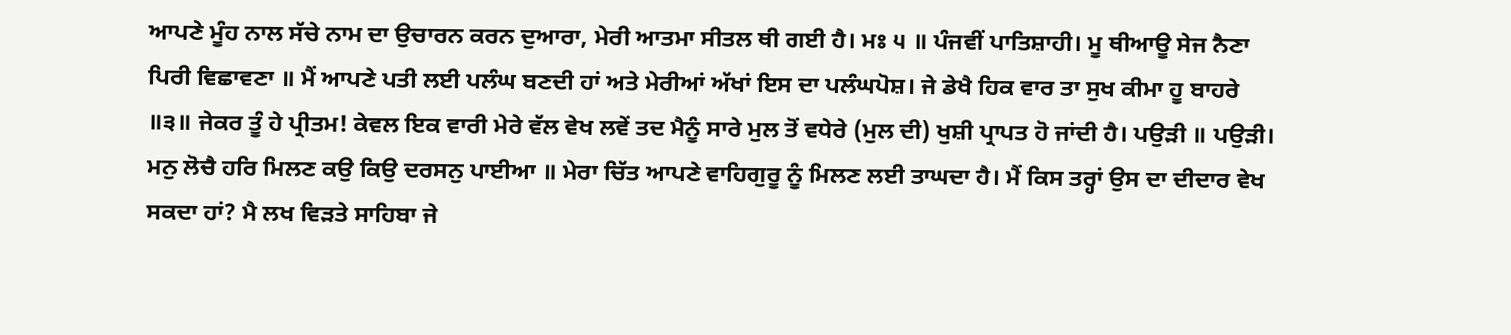ਆਪਣੇ ਮੂੰਹ ਨਾਲ ਸੱਚੇ ਨਾਮ ਦਾ ਉਚਾਰਨ ਕਰਨ ਦੁਆਰਾ, ਮੇਰੀ ਆਤਮਾ ਸੀਤਲ ਥੀ ਗਈ ਹੈ। ਮਃ ੫ ॥ ਪੰਜਵੀਂ ਪਾਤਿਸ਼ਾਹੀ। ਮੂ ਥੀਆਊ ਸੇਜ ਨੈਣਾ ਪਿਰੀ ਵਿਛਾਵਣਾ ॥ ਮੈਂ ਆਪਣੇ ਪਤੀ ਲਈ ਪਲੰਘ ਬਣਦੀ ਹਾਂ ਅਤੇ ਮੇਰੀਆਂ ਅੱਖਾਂ ਇਸ ਦਾ ਪਲੰਘਪੋਸ਼। ਜੇ ਡੇਖੈ ਹਿਕ ਵਾਰ ਤਾ ਸੁਖ ਕੀਮਾ ਹੂ ਬਾਹਰੇ ॥੩॥ ਜੇਕਰ ਤੂੰ ਹੇ ਪ੍ਰੀਤਮ! ਕੇਵਲ ਇਕ ਵਾਰੀ ਮੇਰੇ ਵੱਲ ਵੇਖ ਲਵੇਂ ਤਦ ਮੈਨੂੰ ਸਾਰੇ ਮੁਲ ਤੋਂ ਵਧੇਰੇ (ਮੁਲ ਦੀ) ਖੁਸ਼ੀ ਪ੍ਰਾਪਤ ਹੋ ਜਾਂਦੀ ਹੈ। ਪਉੜੀ ॥ ਪਉੜੀ। ਮਨੁ ਲੋਚੈ ਹਰਿ ਮਿਲਣ ਕਉ ਕਿਉ ਦਰਸਨੁ ਪਾਈਆ ॥ ਮੇਰਾ ਚਿੱਤ ਆਪਣੇ ਵਾਹਿਗੁਰੂ ਨੂੰ ਮਿਲਣ ਲਈ ਤਾਘਦਾ ਹੈ। ਮੈਂ ਕਿਸ ਤਰ੍ਹਾਂ ਉਸ ਦਾ ਦੀਦਾਰ ਵੇਖ ਸਕਦਾ ਹਾਂ? ਮੈ ਲਖ ਵਿੜਤੇ ਸਾਹਿਬਾ ਜੇ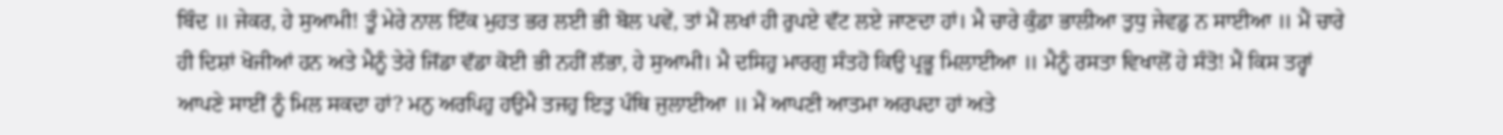ਬਿੰਦ ॥ ਜੇਕਰ, ਹੇ ਸੁਆਮੀ! ਤੂੰ ਮੇਰੇ ਨਾਲ ਇੱਕ ਮੁਹਤ ਭਰ ਲਈ ਭੀ ਬੋਲ ਪਵੇਂ, ਤਾਂ ਮੈਂ ਲਖਾਂ ਹੀ ਰੁਪਏ ਵੱਟ ਲਏ ਜਾਣਦਾ ਹਾਂ। ਮੈ ਚਾਰੇ ਕੁੰਡਾ ਭਾਲੀਆ ਤੁਧੁ ਜੇਵਡੁ ਨ ਸਾਈਆ ॥ ਮੈਂ ਚਾਰੇ ਹੀ ਦਿਸ਼ਾਂ ਖੋਜੀਆਂ ਹਨ ਅਤੇ ਮੈਨੂੰ ਤੇਰੇ ਜਿੱਡਾ ਵੱਡਾ ਕੋਈ ਭੀ ਨਹੀਂ ਲੱਭਾ, ਹੇ ਸੁਆਮੀ। ਮੈ ਦਸਿਹੁ ਮਾਰਗੁ ਸੰਤਹੋ ਕਿਉ ਪ੍ਰਭੂ ਮਿਲਾਈਆ ॥ ਮੈਨੂੰ ਰਸਤਾ ਵਿਖਾਲੋਂ ਹੇ ਸੰਤੋ! ਮੈਂ ਕਿਸ ਤਰ੍ਹਾਂ ਆਪਣੇ ਸਾਈਂ ਨੂੰ ਮਿਲ ਸਕਦਾ ਹਾਂ? ਮਨੁ ਅਰਪਿਹੁ ਹਉਮੈ ਤਜਹੁ ਇਤੁ ਪੰਥਿ ਜੁਲਾਈਆ ॥ ਮੈਂ ਆਪਣੀ ਆਤਮਾ ਅਰਪਦਾ ਹਾਂ ਅਤੇ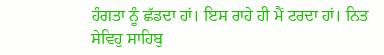ਹੰਗਤਾ ਨੂੰ ਛੱਡਦਾ ਹਾਂ। ਇਸ ਰਾਹੇ ਹੀ ਮੈਂ ਟਰਦਾ ਹਾਂ। ਨਿਤ ਸੇਵਿਹੁ ਸਾਹਿਬੁ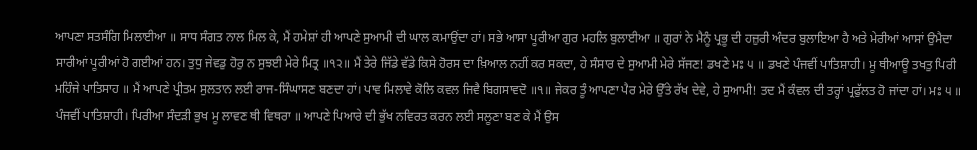ਆਪਣਾ ਸਤਸੰਗਿ ਮਿਲਾਈਆ ॥ ਸਾਧ ਸੰਗਤ ਨਾਲ ਮਿਲ ਕੇ, ਮੈਂ ਹਮੇਸ਼ਾਂ ਹੀ ਆਪਣੇ ਸੁਆਮੀ ਦੀ ਘਾਲ ਕਮਾਉਂਦਾ ਹਾਂ। ਸਭੇ ਆਸਾ ਪੂਰੀਆ ਗੁਰ ਮਹਲਿ ਬੁਲਾਈਆ ॥ ਗੁਰਾਂ ਨੇ ਮੈਨੂੰ ਪ੍ਰਭੂ ਦੀ ਹਜ਼ੁਰੀ ਅੰਦਰ ਬੁਲਾਇਆ ਹੈ ਅਤੇ ਮੇਰੀਆਂ ਆਸਾਂ ਉਮੈਦਾ ਸਾਰੀਆਂ ਪੂਰੀਆਂ ਹੋ ਗਈਆਂ ਹਨ। ਤੁਧੁ ਜੇਵਡੁ ਹੋਰੁ ਨ ਸੁਝਈ ਮੇਰੇ ਮਿਤ੍ਰ ॥੧੨॥ ਮੈਂ ਤੇਰੇ ਜਿੱਡੇ ਵੱਡੇ ਕਿਸੇ ਹੋਰਸ ਦਾ ਖ਼ਿਆਲ ਨਹੀਂ ਕਰ ਸਕਦਾ, ਹੇ ਸੰਸਾਰ ਦੇ ਸੁਆਮੀ ਮੇਰੇ ਸੱਜਣ! ਡਖਣੇ ਮਃ ੫ ॥ ਡਖਣੇ ਪੰਜਵੀਂ ਪਾਤਿਸ਼ਾਹੀ। ਮੂ ਥੀਆਊ ਤਖਤੁ ਪਿਰੀ ਮਹਿੰਜੇ ਪਾਤਿਸਾਹ ॥ ਮੈਂ ਆਪਣੇ ਪ੍ਰੀਤਮ ਸੁਲਤਾਨ ਲਈ ਰਾਜ-ਸਿੰਘਾਸਣ ਬਣਦਾ ਹਾਂ। ਪਾਵ ਮਿਲਾਵੇ ਕੋਲਿ ਕਵਲ ਜਿਵੈ ਬਿਗਸਾਵਦੋ ॥੧॥ ਜੇਕਰ ਤੂੰ ਆਪਣਾ ਪੈਰ ਮੇਰੇ ਉੱਤੇ ਰੱਖ ਦੇਵੇ, ਹੇ ਸੁਆਮੀ! ਤਦ ਮੈਂ ਕੰਵਲ ਦੀ ਤਰ੍ਹਾਂ ਪ੍ਰਫੁੱਲਤ ਹੋ ਜਾਂਦਾ ਹਾਂ। ਮਃ ੫ ॥ ਪੰਜਵੀਂ ਪਾਤਿਸ਼ਾਹੀ। ਪਿਰੀਆ ਸੰਦੜੀ ਭੁਖ ਮੂ ਲਾਵਣ ਥੀ ਵਿਥਰਾ ॥ ਆਪਣੇ ਪਿਆਰੇ ਦੀ ਭੁੱਖ ਨਵਿਰਤ ਕਰਨ ਲਈ ਸਲੂਣਾ ਬਣ ਕੇ ਮੈਂ ਉਸ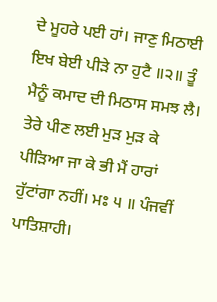ਦੇ ਮੂਹਰੇ ਪਈ ਹਾਂ। ਜਾਣੁ ਮਿਠਾਈ ਇਖ ਬੇਈ ਪੀੜੇ ਨਾ ਹੁਟੈ ॥੨॥ ਤੂੰ ਮੈਨੂੰ ਕਮਾਦ ਦੀ ਮਿਠਾਸ ਸਮਝ ਲੈ। ਤੇਰੇ ਪੀਣ ਲਈ ਮੁੜ ਮੁੜ ਕੇ ਪੀੜਿਆ ਜਾ ਕੇ ਭੀ ਮੈਂ ਹਾਰਾਂ ਹੁੱਟਾਂਗਾ ਨਹੀਂ। ਮਃ ੫ ॥ ਪੰਜਵੀਂ ਪਾਤਿਸ਼ਾਹੀ।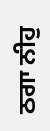ਠਗਾ ਨੀਹੁ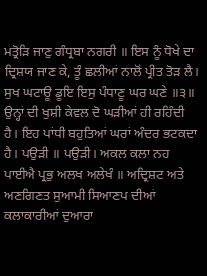ਮਤ੍ਰੋੜਿ ਜਾਣੁ ਗੰਧ੍ਰਬਾ ਨਗਰੀ ॥ ਇਸ ਨੂੰ ਧੋਖੇ ਦਾ ਦ੍ਰਿਸ਼ਯ ਜਾਣ ਕੇ, ਤੂੰ ਛਲੀਆਂ ਨਾਲੋਂ ਪ੍ਰੀਤ ਤੋੜ ਲੈ। ਸੁਖ ਘਟਾਊ ਡੂਇ ਇਸੁ ਪੰਧਾਣੂ ਘਰ ਘਣੇ ॥੩॥ ਉਨ੍ਹਾਂ ਦੀ ਖੁਸ਼ੀ ਕੇਵਲ ਦੋ ਘੜੀਆਂ ਹੀ ਰਹਿੰਦੀ ਹੈ। ਇਹ ਪਾਂਧੀ ਬਹੁਤਿਆਂ ਘਰਾਂ ਅੰਦਰ ਭਟਕਦਾ ਹੈ। ਪਉੜੀ ॥ ਪਉੜੀ। ਅਕਲ ਕਲਾ ਨਹ ਪਾਈਐ ਪ੍ਰਭੁ ਅਲਖ ਅਲੇਖੰ ॥ ਅਦ੍ਰਿਸ਼ਟ ਅਤੇ ਅਣਗਿਣਤ ਸੁਆਮੀ ਸਿਆਣਪ ਦੀਆਂ ਕਲਾਕਾਰੀਆਂ ਦੁਆਰਾ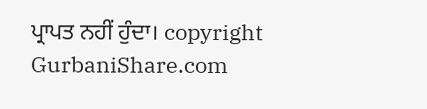ਪ੍ਰਾਪਤ ਨਹੀਂ ਹੁੰਦਾ। copyright GurbaniShare.com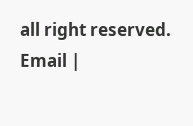all right reserved. Email |